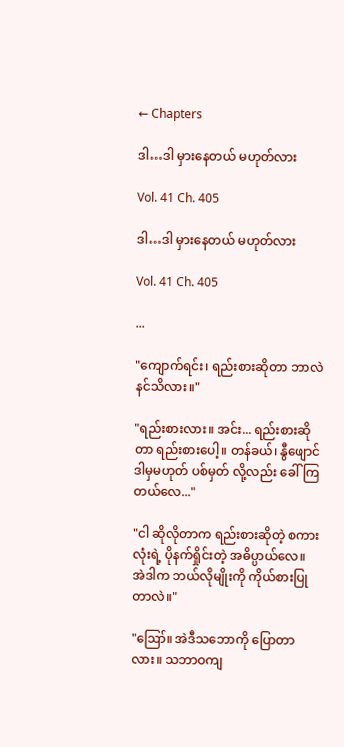← Chapters

ဒါ…ဒါ မှားနေတယ် မဟုတ်လား

Vol. 41 Ch. 405

ဒါ…ဒါ မှားနေတယ် မဟုတ်လား

Vol. 41 Ch. 405

...

"ကျောက်ရင်း၊ ရည်းစားဆိုတာ ဘာလဲ နင်သိလား။"

"ရည်းစားလား။ အင်း... ရည်းစားဆိုတာ ရည်းစားပေါ့။ တန်ခယ်၊ နွီဖျောင် ဒါမှမဟုတ် ပစ်မှတ် လို့လည်း ခေါ်ကြတယ်လေ..."

"ငါ ဆိုလိုတာက ရည်းစားဆိုတဲ့ စကားလုံးရဲ့ ပိုနက်ရှိုင်းတဲ့ အဓိပ္ပာယ်လေ။ အဲဒါက ဘယ်လိုမျိုးကို ကိုယ်စားပြုတာလဲ။"

"ဪ။ အဲဒီသဘောကို ပြောတာလား။ သဘာဝကျ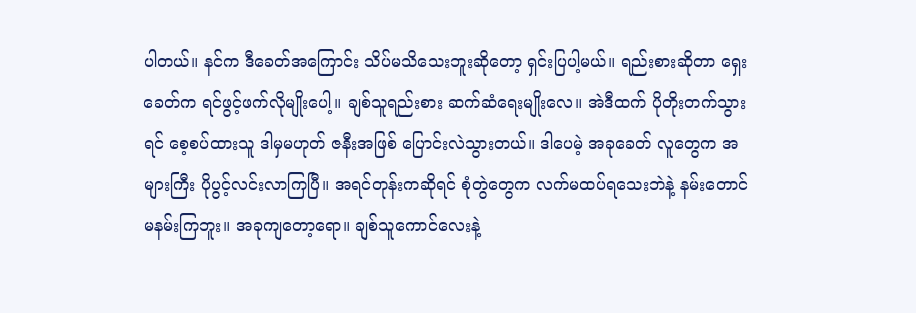ပါတယ်။ နင်က ဒီခေတ်အကြောင်း သိပ်မသိသေးဘူးဆိုတော့ ရှင်းပြပါ့မယ်။ ရည်းစားဆိုတာ ရှေးခေတ်က ရင်ဖွင့်ဖက်လိုမျိုးပေါ့။ ချစ်သူရည်းစား ဆက်ဆံရေးမျိုးလေ။ အဲဒီထက် ပိုတိုးတက်သွားရင် စေ့စပ်ထားသူ ဒါမှမဟုတ် ဇနီးအဖြစ် ပြောင်းလဲသွားတယ်။ ဒါပေမဲ့ အခုခေတ် လူတွေက အများကြီး ပိုပွင့်လင်းလာကြပြီ။ အရင်တုန်းကဆိုရင် စုံတွဲတွေက လက်မထပ်ရသေးဘဲနဲ့ နမ်းတောင် မနမ်းကြဘူး။ အခုကျတော့ရော။ ချစ်သူကောင်လေးနဲ့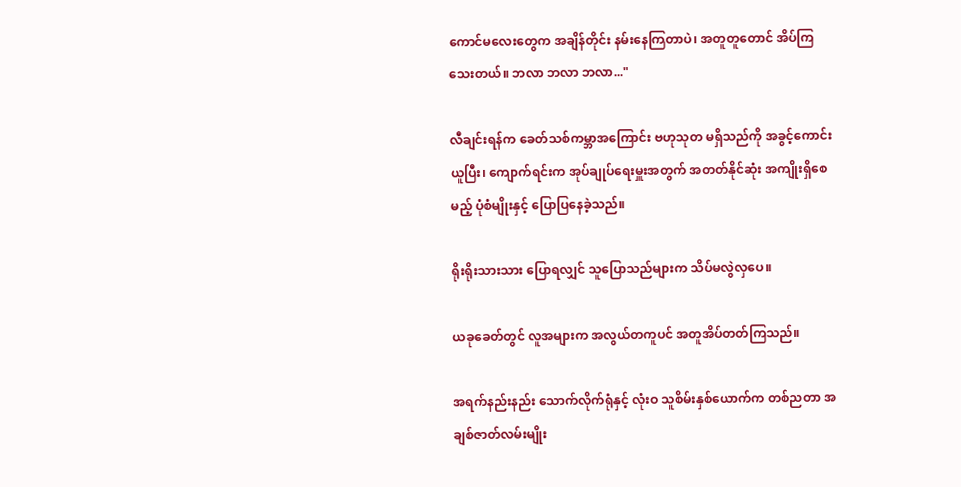ကောင်မလေးတွေက အချိန်တိုင်း နမ်းနေကြတာပဲ၊ အတူတူတောင် အိပ်ကြသေးတယ်။ ဘလာ ဘလာ ဘလာ..."

လီချင်းရန်က ခေတ်သစ်ကမ္ဘာအကြောင်း ဗဟုသုတ မရှိသည်ကို အခွင့်ကောင်းယူပြီး၊ ကျောက်ရင်းက အုပ်ချုပ်ရေးမှူးအတွက် အတတ်နိုင်ဆုံး အကျိုးရှိစေမည့် ပုံစံမျိုးနှင့် ပြောပြနေခဲ့သည်။

ရိုးရိုးသားသား ပြောရလျှင် သူပြောသည်များက သိပ်မလွဲလှပေ။

ယခုခေတ်တွင် လူအများက အလွယ်တကူပင် အတူအိပ်တတ်ကြသည်။

အရက်နည်းနည်း သောက်လိုက်ရုံနှင့် လုံးဝ သူစိမ်းနှစ်ယောက်က တစ်ညတာ အချစ်ဇာတ်လမ်းမျိုး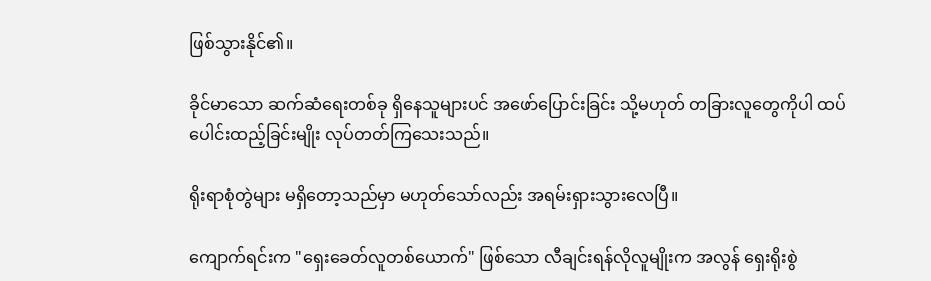ဖြစ်သွားနိုင်၏။

ခိုင်မာသော ဆက်ဆံရေးတစ်ခု ရှိနေသူများပင် အဖော်ပြောင်းခြင်း သို့မဟုတ် တခြားလူတွေကိုပါ ထပ်ပေါင်းထည့်ခြင်းမျိုး လုပ်တတ်ကြသေးသည်။

ရိုးရာစုံတွဲများ မရှိတော့သည်မှာ မဟုတ်သော်လည်း အရမ်းရှားသွားလေပြီ။

ကျောက်ရင်းက "ရှေးခေတ်လူတစ်ယောက်" ဖြစ်သော လီချင်းရန်လိုလူမျိုးက အလွန် ရှေးရိုးစွဲ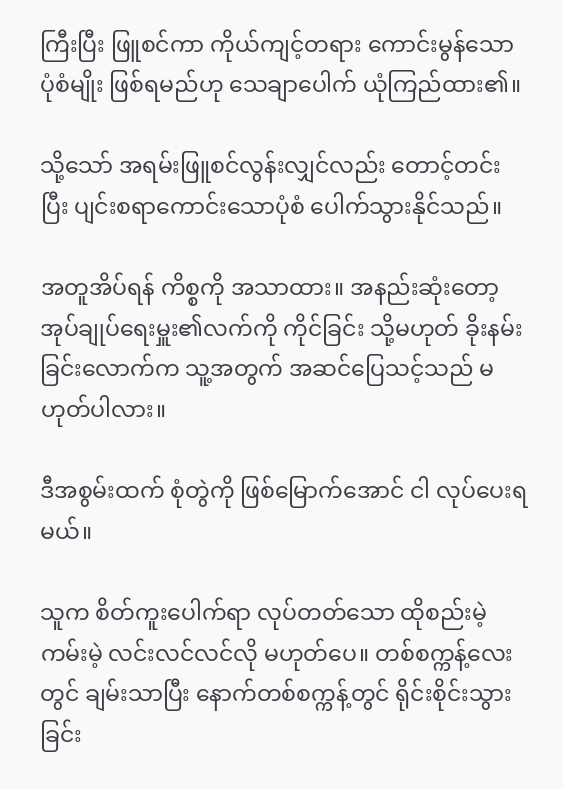ကြီးပြီး ဖြူစင်ကာ ကိုယ်ကျင့်တရား ကောင်းမွန်သော ပုံစံမျိုး ဖြစ်ရမည်ဟု သေချာပေါက် ယုံကြည်ထား၏။

သို့သော် အရမ်းဖြူစင်လွန်းလျှင်လည်း တောင့်တင်းပြီး ပျင်းစရာကောင်းသောပုံစံ ပေါက်သွားနိုင်သည်။

အတူအိပ်ရန် ကိစ္စကို အသာထား။ အနည်းဆုံးတော့ အုပ်ချုပ်ရေးမှူး၏လက်ကို ကိုင်ခြင်း သို့မဟုတ် ခိုးနမ်းခြင်းလောက်က သူ့အတွက် အဆင်ပြေသင့်သည် မဟုတ်ပါလား။

ဒီအစွမ်းထက် စုံတွဲကို ဖြစ်မြောက်အောင် ငါ လုပ်ပေးရမယ်။

သူက စိတ်ကူးပေါက်ရာ လုပ်တတ်သော ထိုစည်းမဲ့ကမ်းမဲ့ လင်းလင်လင်လို မဟုတ်ပေ။ တစ်စက္ကန့်လေးတွင် ချမ်းသာပြီး နောက်တစ်စက္ကန့်တွင် ရိုင်းစိုင်းသွားခြင်း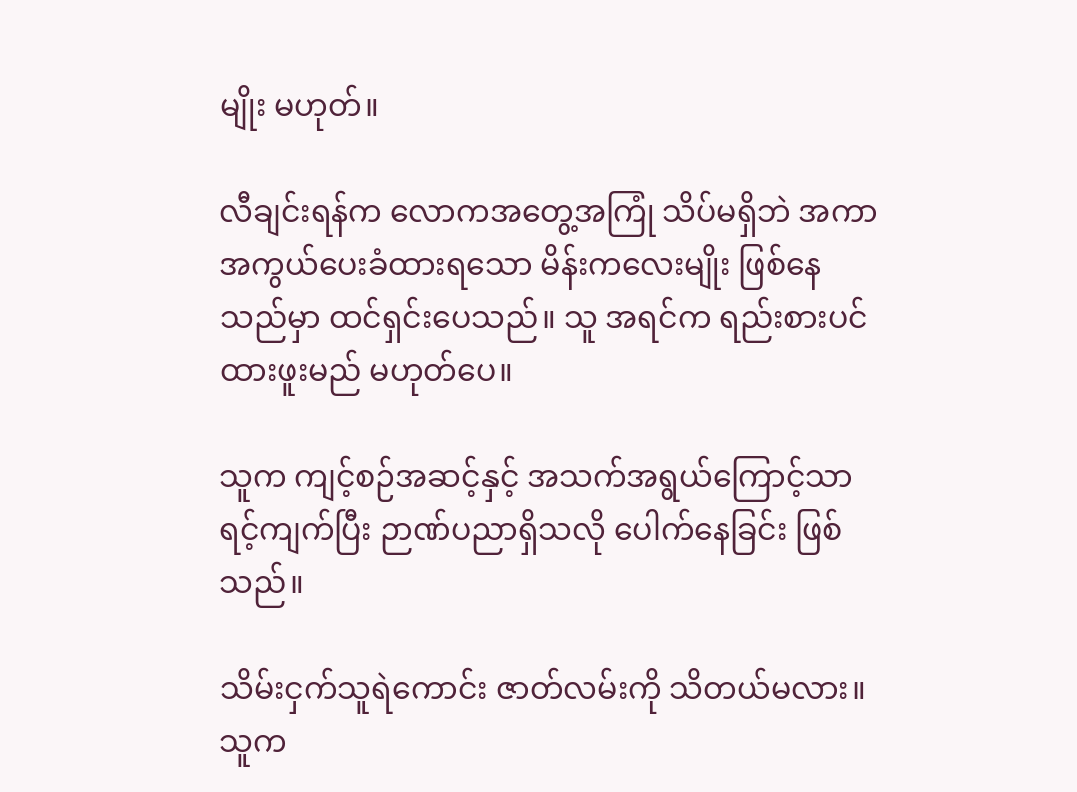မျိုး မဟုတ်။

လီချင်းရန်က လောကအတွေ့အကြုံ သိပ်မရှိဘဲ အကာအကွယ်ပေးခံထားရသော မိန်းကလေးမျိုး ဖြစ်နေသည်မှာ ထင်ရှင်းပေသည်။ သူ အရင်က ရည်းစားပင် ထားဖူးမည် မဟုတ်ပေ။

သူက ကျင့်စဉ်အဆင့်နှင့် အသက်အရွယ်ကြောင့်သာ ရင့်ကျက်ပြီး ဉာဏ်ပညာရှိသလို ပေါက်နေခြင်း ဖြစ်သည်။

သိမ်းငှက်သူရဲကောင်း ဇာတ်လမ်းကို သိတယ်မလား။ သူက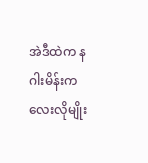အဲဒီထဲက နဂါးမိန်းကလေးလိုမျိုး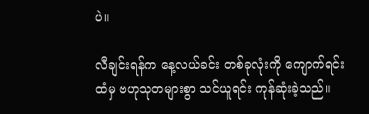ပဲ။

လီချင်းရန်က နေ့လယ်ခင်း တစ်ခုလုံးကို ကျောက်ရင်းထံမှ ဗဟုသုတများစွာ သင်ယူရင်း ကုန်ဆုံးခဲ့သည်။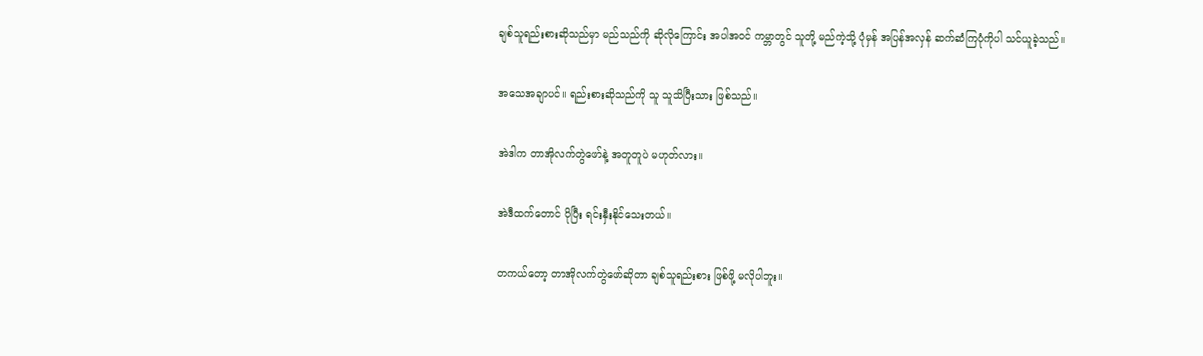ချစ်သူရည်းစားဆိုသည်မှာ မည်သည်ကို ဆိုလိုကြောင်း အပါအဝင် ကမ္ဘာတွင် သူတို့ မည်ကဲ့သို့ ပုံမှန် အပြန်အလှန် ဆက်ဆံကြပုံကိုပါ သင်ယူခဲ့သည်။

အသေအချာပင်။ ရည်းစားဆိုသည်ကို သူ သူသိပြီးသား ဖြစ်သည်။

အဲဒါက တာအိုလက်တွဲဖော်နဲ့ အတူတူပဲ မဟုတ်လား။

အဲဒီထက်တောင် ပိုပြီး ရင်းနှီးနိုင်သေးတယ်။

တကယ်တော့ တာအိုလက်တွဲဖော်ဆိုတာ ချစ်သူရည်းစား ဖြစ်ဖို့ မလိုပါဘူး။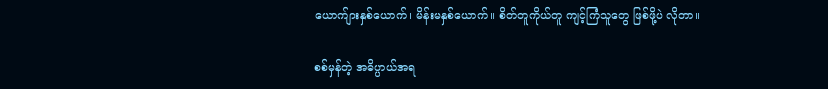ယောက်ျားနှစ်ယောက်၊ မိန်းမနှစ်ယောက်။ စိတ်တူကိုယ်တူ ကျင့်ကြံသူတွေ ဖြစ်ဖို့ပဲ လိုတာ။

စစ်မှန်တဲ့ အဓိပ္ပာယ်အရ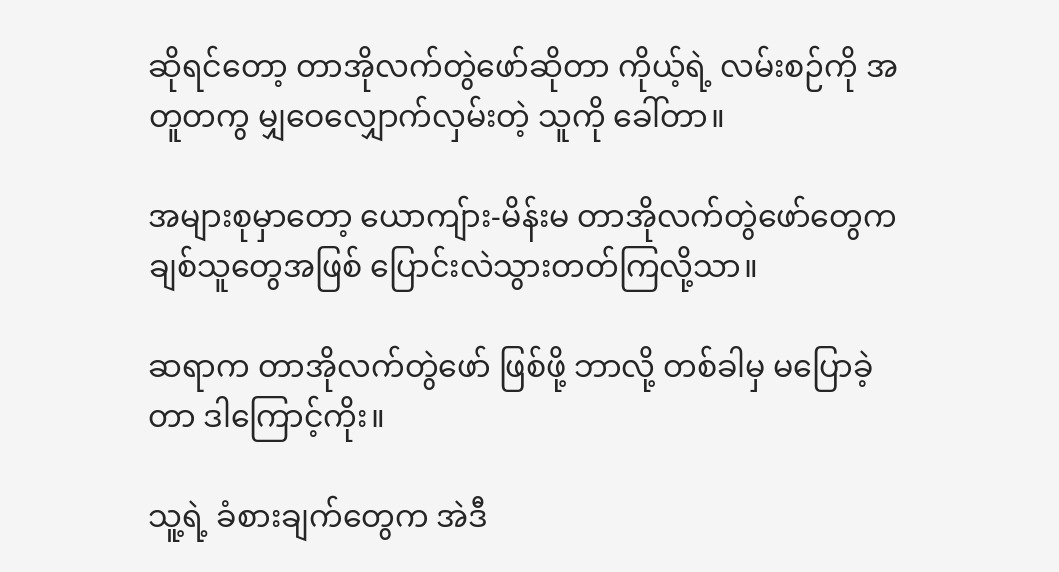ဆိုရင်တော့ တာအိုလက်တွဲဖော်ဆိုတာ ကိုယ့်ရဲ့ လမ်းစဉ်ကို အတူတကွ မျှဝေလျှောက်လှမ်းတဲ့ သူကို ခေါ်တာ။

အများစုမှာတော့ ယောကျ်ား-မိန်းမ တာအိုလက်တွဲဖော်တွေက ချစ်သူတွေအဖြစ် ပြောင်းလဲသွားတတ်ကြလို့သာ။

ဆရာက တာအိုလက်တွဲဖော် ဖြစ်ဖို့ ဘာလို့ တစ်ခါမှ မပြောခဲ့တာ ဒါကြောင့်ကိုး။

သူ့ရဲ့ ခံစားချက်တွေက အဲဒီ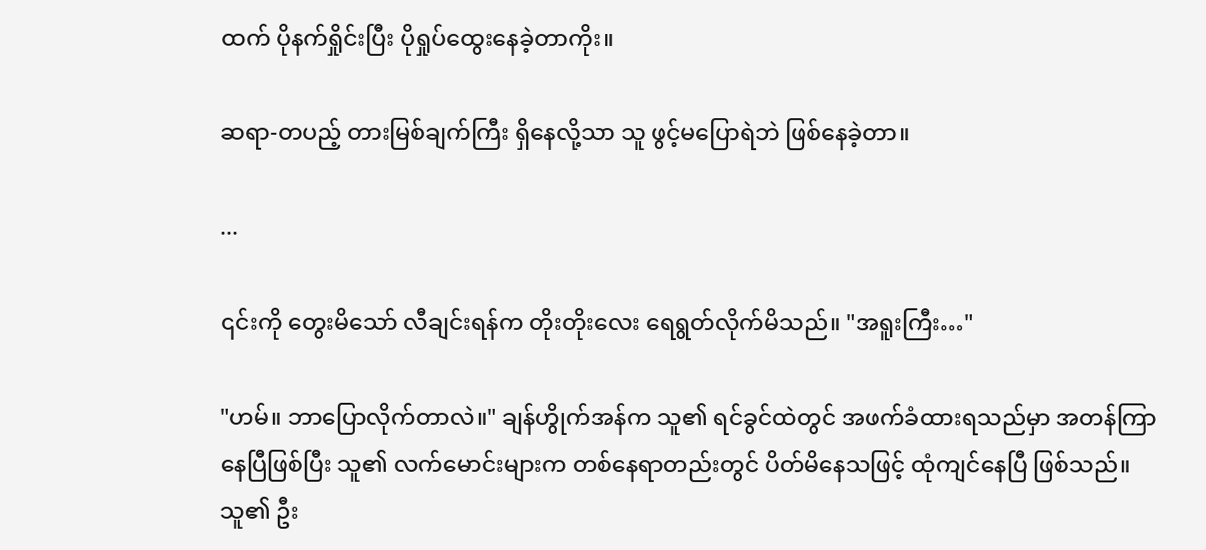ထက် ပိုနက်ရှိုင်းပြီး ပိုရှုပ်ထွေးနေခဲ့တာကိုး။

ဆရာ-တပည့် တားမြစ်ချက်ကြီး ရှိနေလို့သာ သူ ဖွင့်မပြောရဲဘဲ ဖြစ်နေခဲ့တာ။

...

၎င်းကို တွေးမိသော် လီချင်းရန်က တိုးတိုးလေး ရေရွတ်လိုက်မိသည်။ "အရူးကြီး…"

"ဟမ်။ ဘာပြောလိုက်တာလဲ။" ချန်ဟွိုက်အန်က သူ၏ ရင်ခွင်ထဲတွင် အဖက်ခံထားရသည်မှာ အတန်ကြာနေပြီဖြစ်ပြီး သူ၏ လက်မောင်းများက တစ်နေရာတည်းတွင် ပိတ်မိနေသဖြင့် ထုံကျင်နေပြီ ဖြစ်သည်။ သူ၏ ဦး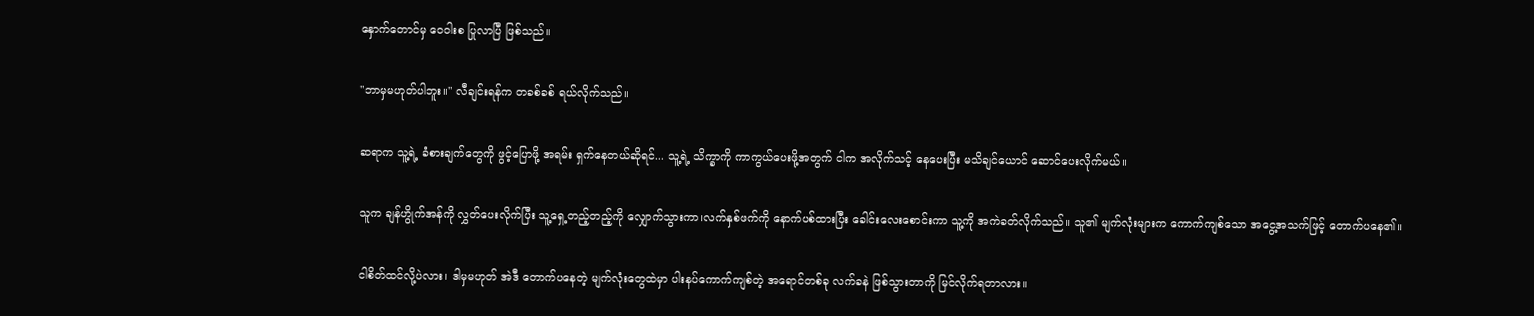နှောက်တောင်မှ ဝေဝါးစ ပြုလာပြီ ဖြစ်သည်။

"ဘာမှမဟုတ်ပါဘူး။" လီချင်းရန်က တခစ်ခစ် ရယ်လိုက်သည်။

ဆရာက သူ့ရဲ့ ခံစားချက်တွေကို ဖွင့်ပြောဖို့ အရမ်း ရှက်နေတယ်ဆိုရင်... သူ့ရဲ့ သိက္ခာကို ကာကွယ်ပေးဖို့အတွက် ငါက အလိုက်သင့် နေပေးပြီး မသိချင်ယောင် ဆောင်ပေးလိုက်မယ်။

သူက ချန်ဟွိုက်အန်ကို လွှတ်ပေးလိုက်ပြီး သူ့ရှေ့တည့်တည့်ကို လျှောက်သွားကာ၊လက်နှစ်ဖက်ကို နောက်ပစ်ထားပြီး ခေါင်းလေးစောင်းကာ သူ့ကို အကဲခတ်လိုက်သည်။ သူ၏ မျက်လုံးများက ကောက်ကျစ်သော အငွေ့အသက်ဖြင့် တောက်ပနေ၏။

ငါစိတ်ထင်လို့ပဲလား၊ ဒါမှမဟုတ် အဲဒီ တောက်ပနေတဲ့ မျက်လုံးတွေထဲမှာ ပါးနပ်ကောက်ကျစ်တဲ့ အရောင်တစ်ခု လက်ခနဲ ဖြစ်သွားတာကို မြင်လိုက်ရတာလား။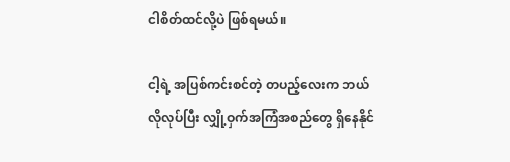ငါစိတ်ထင်လို့ပဲ ဖြစ်ရမယ်။

ငါ့ရဲ့ အပြစ်ကင်းစင်တဲ့ တပည့်လေးက ဘယ်လိုလုပ်ပြီး လျှို့ဝှက်အကြံအစည်တွေ ရှိနေနိုင်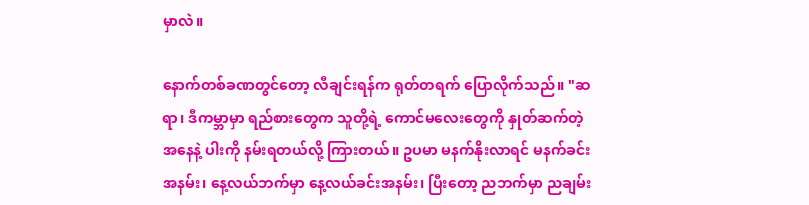မှာလဲ။

နောက်တစ်ခဏတွင်တော့ လီချင်းရန်က ရုတ်တရက် ပြောလိုက်သည်။ "ဆရာ၊ ဒီကမ္ဘာမှာ ရည်စားတွေက သူတို့ရဲ့ ကောင်မလေးတွေကို နှုတ်ဆက်တဲ့အနေနဲ့ ပါးကို နမ်းရတယ်လို့ ကြားတယ်။ ဥပမာ မနက်နိုးလာရင် မနက်ခင်းအနမ်း၊ နေ့လယ်ဘက်မှာ နေ့လယ်ခင်းအနမ်း၊ ပြီးတော့ ညဘက်မှာ ညချမ်း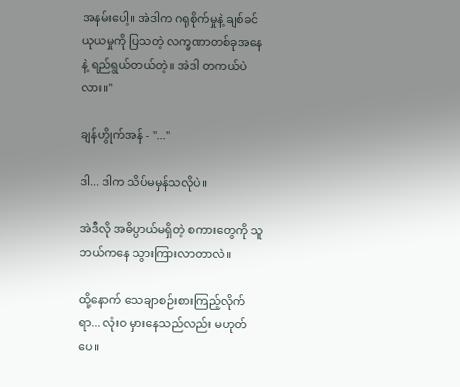အနမ်းပေါ့။ အဲဒါက ဂရုစိုက်မှုနဲ့ ချစ်ခင်ယုယမှုကို ပြသတဲ့ လက္ခဏာတစ်ခုအနေနဲ့ ရည်ရွယ်တယ်တဲ့။ အဲဒါ တကယ်ပဲလား။"

ချန်ဟွိုက်အန် - "..."

ဒါ... ဒါက သိပ်မမှန်သလိုပဲ။

အဲဒီလို အဓိပ္ပာယ်မရှိတဲ့ စကားတွေကို သူ ဘယ်ကနေ သွားကြားလာတာလဲ။

ထို့နောက် သေချာစဉ်းစားကြည့်လိုက်ရာ... လုံးဝ မှားနေသည်လည်း မဟုတ်ပေ။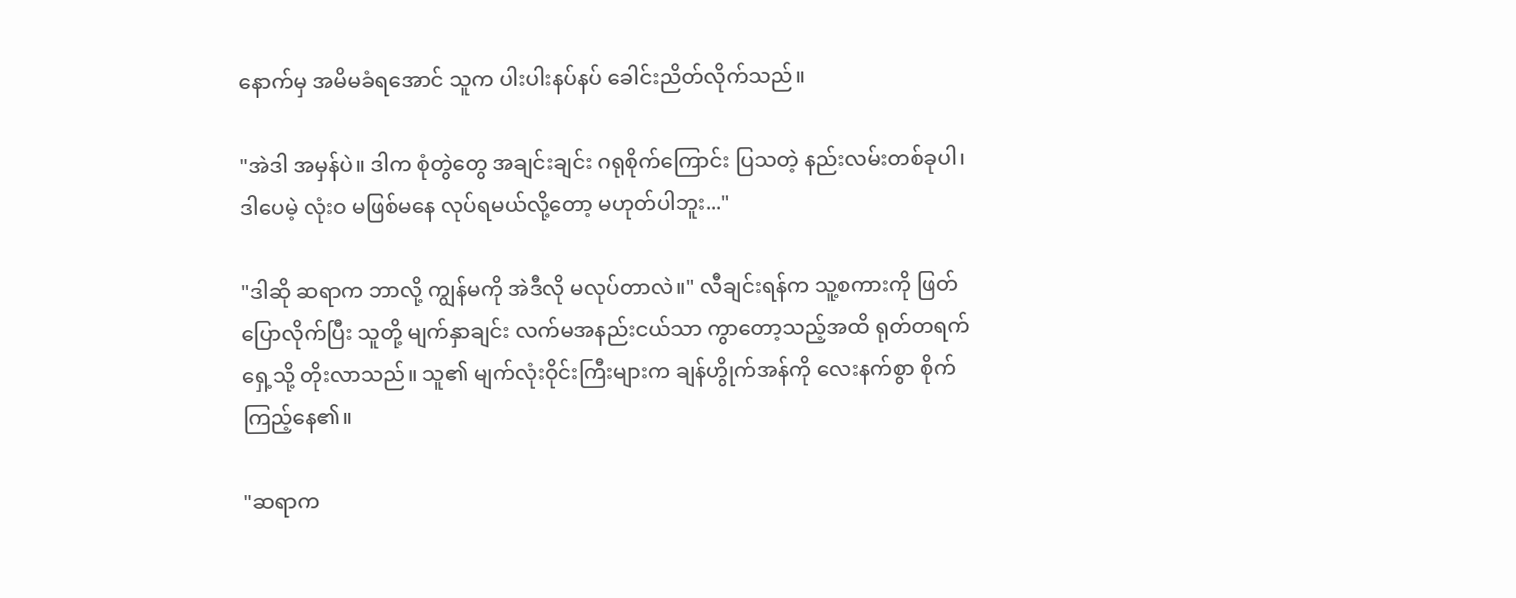နောက်မှ အမိမခံရအောင် သူက ပါးပါးနပ်နပ် ခေါင်းညိတ်လိုက်သည်။

"အဲဒါ အမှန်ပဲ။ ဒါက စုံတွဲတွေ အချင်းချင်း ဂရုစိုက်ကြောင်း ပြသတဲ့ နည်းလမ်းတစ်ခုပါ၊ ဒါပေမဲ့ လုံးဝ မဖြစ်မနေ လုပ်ရမယ်လို့တော့ မဟုတ်ပါဘူး..."

"ဒါဆို ဆရာက ဘာလို့ ကျွန်မကို အဲဒီလို မလုပ်တာလဲ။" လီချင်းရန်က သူ့စကားကို ဖြတ်ပြောလိုက်ပြီး သူတို့ မျက်နှာချင်း လက်မအနည်းငယ်သာ ကွာတော့သည့်အထိ ရုတ်တရက် ရှေ့သို့ တိုးလာသည်။ သူ၏ မျက်လုံးဝိုင်းကြီးများက ချန်ဟွိုက်အန်ကို လေးနက်စွာ စိုက်ကြည့်နေ၏။

"ဆရာက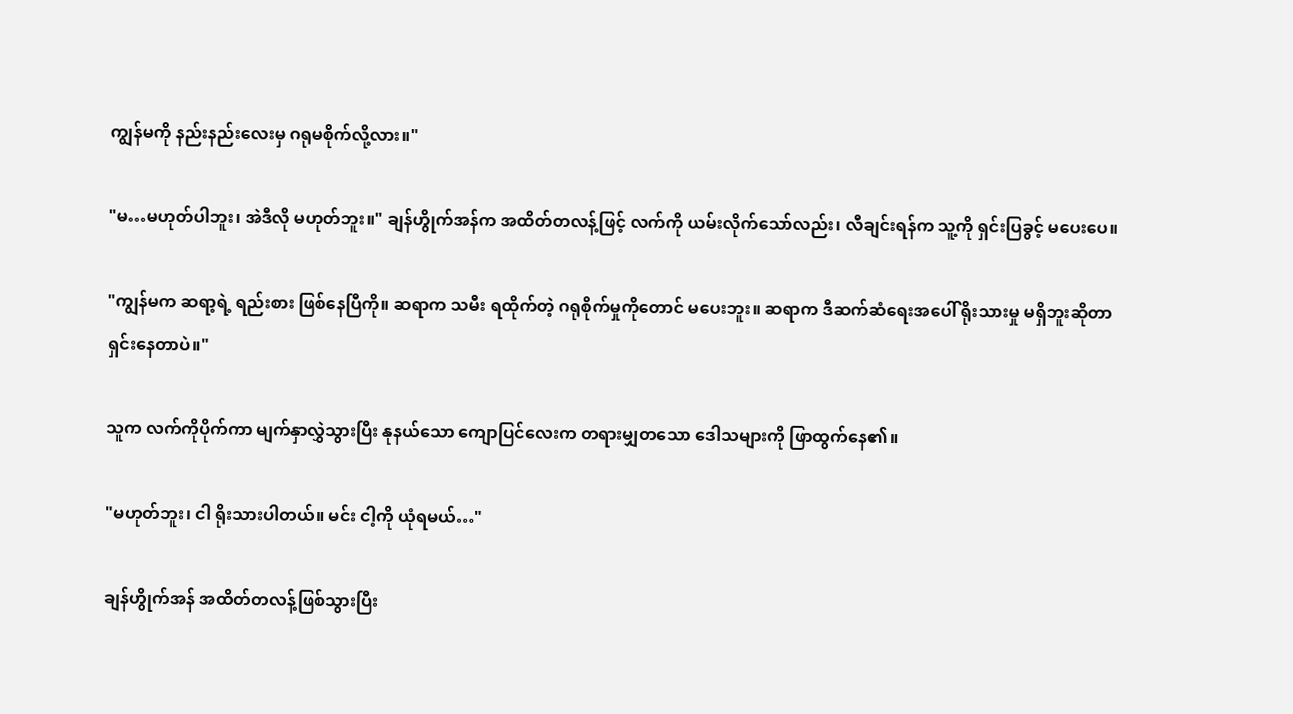ကျွန်မကို နည်းနည်းလေးမှ ဂရုမစိုက်လို့လား။"

"မ…မဟုတ်ပါဘူး၊ အဲဒီလို မဟုတ်ဘူး။" ချန်ဟွိုက်အန်က အထိတ်တလန့်ဖြင့် လက်ကို ယမ်းလိုက်သော်လည်း၊ လီချင်းရန်က သူ့ကို ရှင်းပြခွင့် မပေးပေ။

"ကျွန်မက ဆရာ့ရဲ့ ရည်းစား ဖြစ်နေပြီကို။ ဆရာက သမီး ရထိုက်တဲ့ ဂရုစိုက်မှုကိုတောင် မပေးဘူး။ ဆရာက ဒီဆက်ဆံရေးအပေါ် ရိုးသားမှု မရှိဘူးဆိုတာ ရှင်းနေတာပဲ။"

သူက လက်ကိုပိုက်ကာ မျက်နှာလွှဲသွားပြီး နုနယ်သော ကျောပြင်လေးက တရားမျှတသော ဒေါသများကို ဖြာထွက်နေ၏။

"မဟုတ်ဘူး၊ ငါ ရိုးသားပါတယ်။ မင်း ငါ့ကို ယုံရမယ်…"

ချန်ဟွိုက်အန် အထိတ်တလန့်ဖြစ်သွားပြီး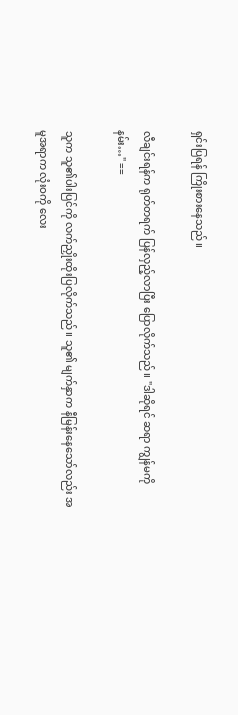ရှင်းပြရန် ကြိုးစားနေသည်။

လီချင်းရန်က ရုတ်တရက် ပြန်လှည့်လာပြီး ပြောလိုက်သည်။ "ဒါဆိုရင် ဆရာ ကျွန်မကို နမ်း…" ==

သူက သူ၏ပါးပြင်ကို လက်ညှိုးထိုးပြလိုက်သည်။ သူ၏ မျက်နှာက နီမြန်းနေသော်လည်း အမူအရာက လုံးဝကို လေး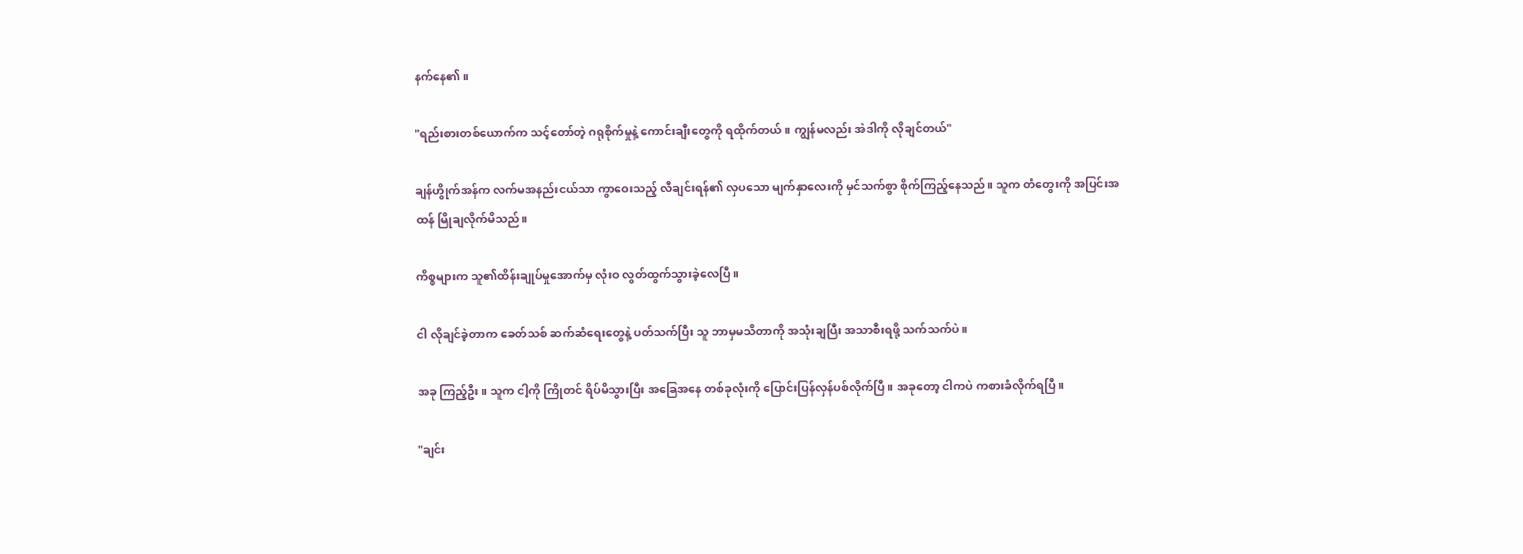နက်နေ၏။

"ရည်းစားတစ်ယောက်က သင့်တော်တဲ့ ဂရုစိုက်မှုနဲ့ ကောင်းချီးတွေကို ရထိုက်တယ်။ ကျွန်မလည်း အဲဒါကို လိုချင်တယ်"

ချန်ဟွိုက်အန်က လက်မအနည်းငယ်သာ ကွာဝေးသည့် လီချင်းရန်၏ လှပသော မျက်နှာလေးကို မှင်သက်စွာ စိုက်ကြည့်နေသည်။ သူက တံတွေးကို အပြင်းအထန် မြိုချလိုက်မိသည်။

ကိစ္စများက သူ၏ထိန်းချုပ်မှုအောက်မှ လုံးဝ လွတ်ထွက်သွားခဲ့လေပြီ။

ငါ လိုချင်ခဲ့တာက ခေတ်သစ် ဆက်ဆံရေးတွေနဲ့ ပတ်သက်ပြီး သူ ဘာမှမသိတာကို အသုံးချပြီး အသာစီးရဖို့ သက်သက်ပဲ။

အခု ကြည့်ဦး။ သူက ငါ့ကို ကြိုတင် ရိပ်မိသွားပြီး အခြေအနေ တစ်ခုလုံးကို ပြောင်းပြန်လှန်ပစ်လိုက်ပြီ။ အခုတော့ ငါကပဲ ကစားခံလိုက်ရပြီ။

"ချင်း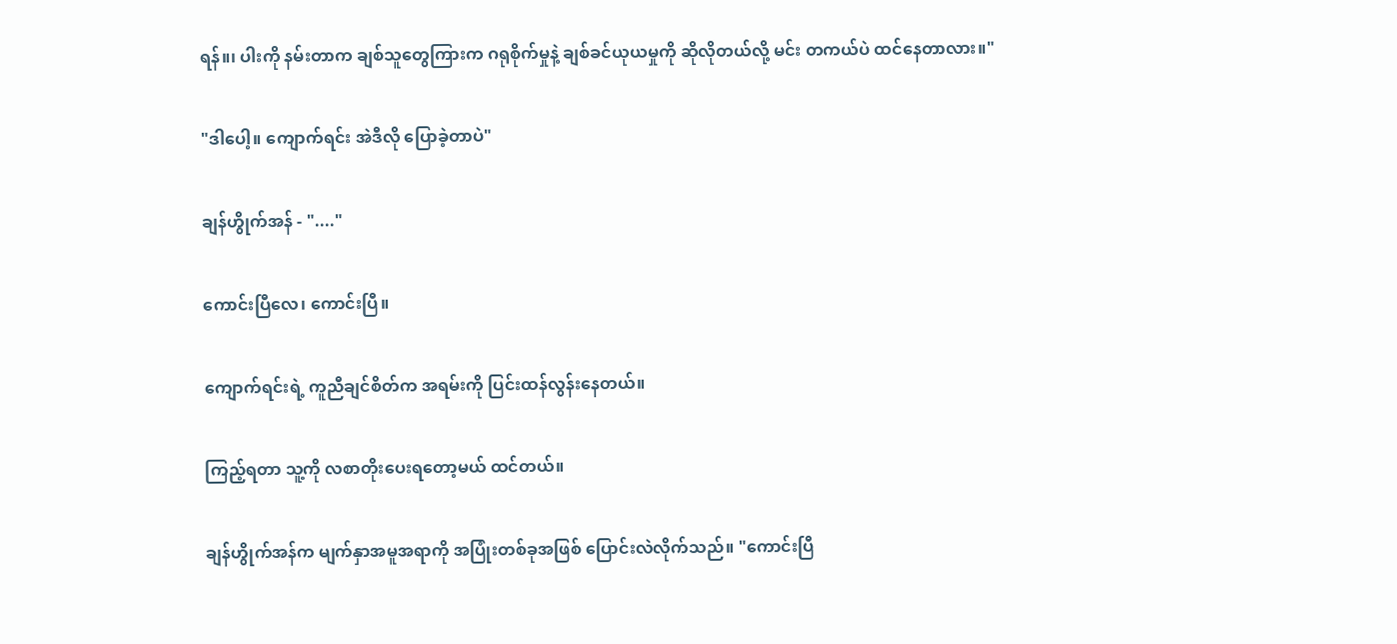ရန်။၊ ပါးကို နမ်းတာက ချစ်သူတွေကြားက ဂရုစိုက်မှုနဲ့ ချစ်ခင်ယုယမှုကို ဆိုလိုတယ်လို့ မင်း တကယ်ပဲ ထင်နေတာလား။"

"ဒါပေါ့။ ကျောက်ရင်း အဲဒီလို ပြောခဲ့တာပဲ"

ချန်ဟွိုက်အန် - "...."

ကောင်းပြီလေ၊ ကောင်းပြီ။

ကျောက်ရင်းရဲ့ ကူညီချင်စိတ်က အရမ်းကို ပြင်းထန်လွန်းနေတယ်။

ကြည့်ရတာ သူ့ကို လစာတိုးပေးရတော့မယ် ထင်တယ်။

ချန်ဟွိုက်အန်က မျက်နှာအမူအရာကို အပြုံးတစ်ခုအဖြစ် ပြောင်းလဲလိုက်သည်။ "ကောင်းပြီ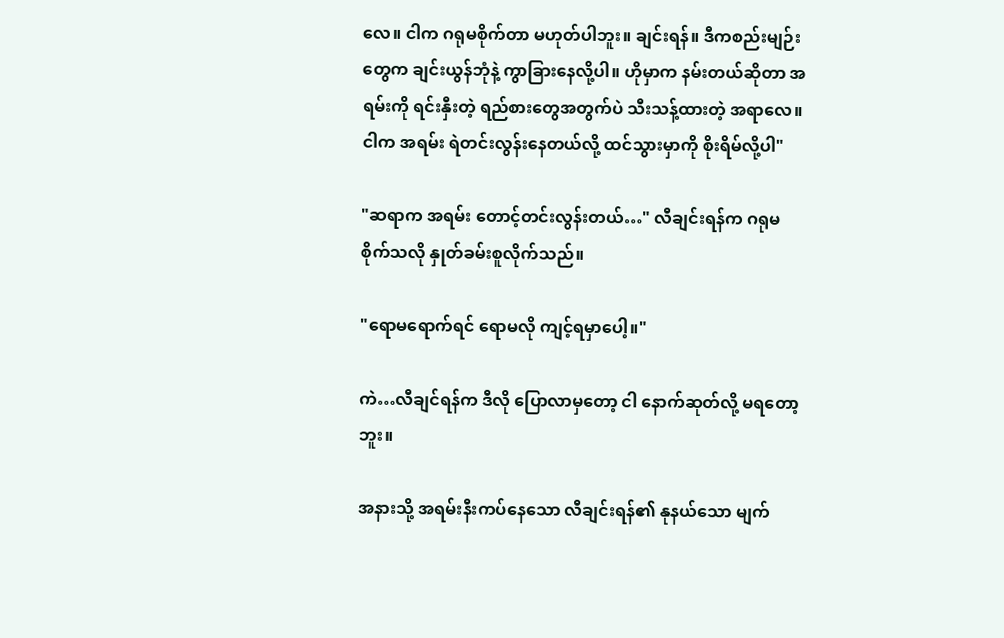လေ။ ငါက ဂရုမစိုက်တာ မဟုတ်ပါဘူး။ ချင်းရန်။ ဒီကစည်းမျဉ်းတွေက ချင်းယွန်ဘုံနဲ့ ကွာခြားနေလို့ပါ။ ဟိုမှာက နမ်းတယ်ဆိုတာ အရမ်းကို ရင်းနှီးတဲ့ ရည်စားတွေအတွက်ပဲ သီးသန့်ထားတဲ့ အရာလေ။ ငါက အရမ်း ရဲတင်းလွန်းနေတယ်လို့ ထင်သွားမှာကို စိုးရိမ်လို့ပါ"

"ဆရာက အရမ်း တောင့်တင်းလွန်းတယ်…" လီချင်းရန်က ဂရုမစိုက်သလို နှုတ်ခမ်းစူလိုက်သည်။

"ရောမရောက်ရင် ရောမလို ကျင့်ရမှာပေါ့။"

ကဲ…လီချင်ရန်က ဒီလို ပြောလာမှတော့ ငါ နောက်ဆုတ်လို့ မရတော့ဘူး။

အနားသို့ အရမ်းနီးကပ်နေသော လီချင်းရန်၏ နုနယ်သော မျက်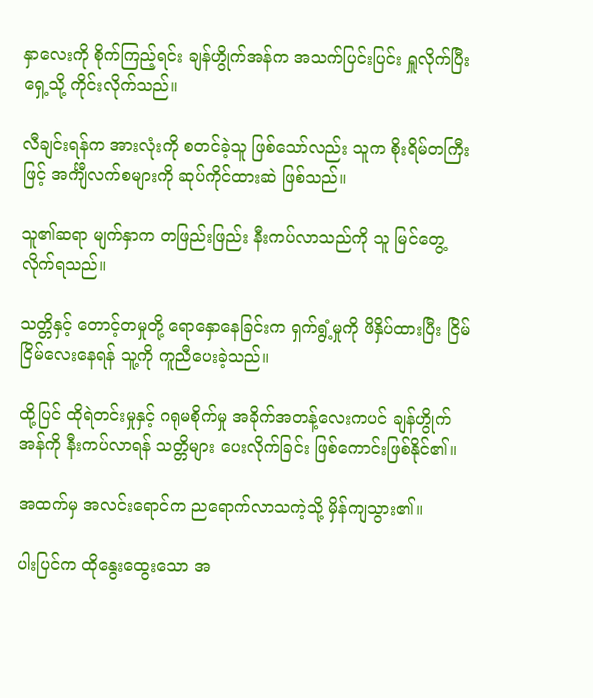နှာလေးကို စိုက်ကြည့်ရင်း ချန်ဟွိုက်အန်က အသက်ပြင်းပြင်း ရှူလိုက်ပြီး ရှေ့သို့ ကိုင်းလိုက်သည်။

လီချင်းရန်က အားလုံးကို စတင်ခဲ့သူ ဖြစ်သော်လည်း သူက စိုးရိမ်တကြီးဖြင့် အင်္ကျီလက်စများကို ဆုပ်ကိုင်ထားဆဲ ဖြစ်သည်။

သူ၏ဆရာ မျက်နှာက တဖြည်းဖြည်း နီးကပ်လာသည်ကို သူ မြင်တွေ့လိုက်ရသည်။

သတ္တိနှင့် တောင့်တမှုတို့ ရောနှောနေခြင်းက ရှက်ရွံ့မှုကို ဖိနှိပ်ထားပြီး ငြိမ်ငြိမ်လေးနေရန် သူ့ကို ကူညီပေးခဲ့သည်။

ထို့ပြင် ထိုရဲတင်းမှုနှင့် ဂရုမစိုက်မှု အခိုက်အတန့်လေးကပင် ချန်ဟွိုက်အန်ကို နီးကပ်လာရန် သတ္တိများ ပေးလိုက်ခြင်း ဖြစ်ကောင်းဖြစ်နိုင်၏။

အထက်မှ အလင်းရောင်က ညရောက်လာသကဲ့သို့ မှိန်ကျသွား၏။

ပါးပြင်က ထိုနွေးထွေးသော အ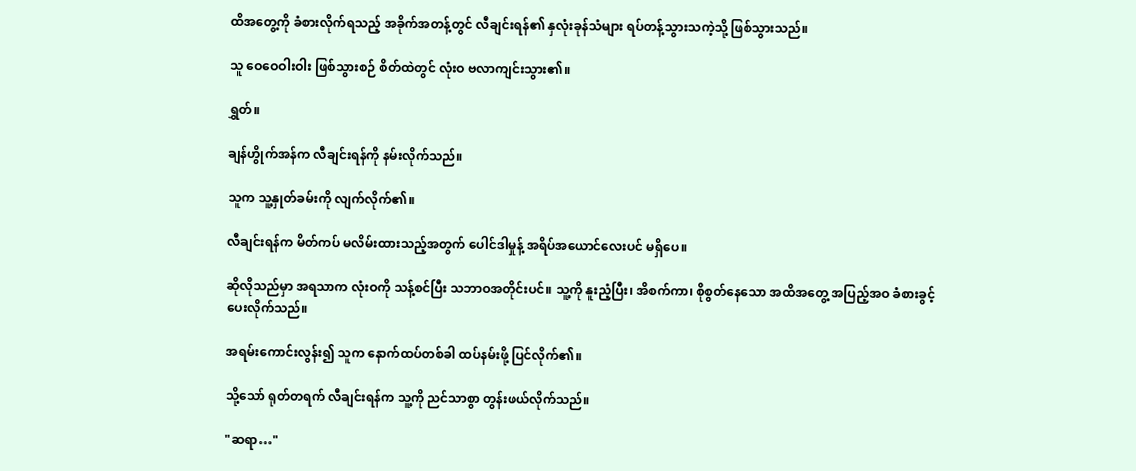ထိအတွေ့ကို ခံစားလိုက်ရသည့် အခိုက်အတန့်တွင် လီချင်းရန်၏ နှလုံးခုန်သံများ ရပ်တန့်သွားသကဲ့သို့ ဖြစ်သွားသည်။

သူ ဝေဝေဝါးဝါး ဖြစ်သွားစဉ် စိတ်ထဲတွင် လုံးဝ ဗလာကျင်းသွား၏။

ရွှတ်။

ချန်ဟွိုက်အန်က လီချင်းရန်ကို နမ်းလိုက်သည်။

သူက သူ့နှုတ်ခမ်းကို လျက်လိုက်၏။

လီချင်းရန်က မိတ်ကပ် မလိမ်းထားသည့်အတွက် ပေါင်ဒါမှုန့် အရိပ်အယောင်လေးပင် မရှိပေ။

ဆိုလိုသည်မှာ အရသာက လုံးဝကို သန့်စင်ပြီး သဘာဝအတိုင်းပင်။ သူ့ကို နူးညံ့ပြီး၊ အိစက်ကာ၊ စိုစွတ်နေသော အထိအတွေ့ အပြည့်အဝ ခံစားခွင့် ပေးလိုက်သည်။

အရမ်းကောင်းလွန်း၍ သူက နောက်ထပ်တစ်ခါ ထပ်နမ်းဖို့ ပြင်လိုက်၏။

သို့သော် ရုတ်တရက် လီချင်းရန်က သူ့ကို ညင်သာစွာ တွန်းဖယ်လိုက်သည်။

"ဆရာ…"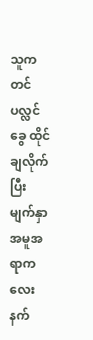သူက တင်ပလ္လင်ခွေ ထိုင်ချလိုက်ပြီး မျက်နှာအမူအရာက လေးနက်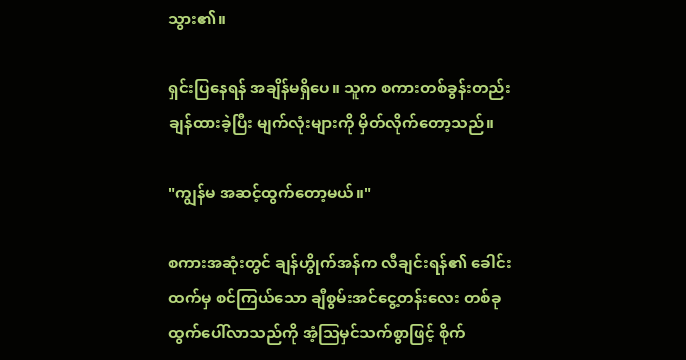သွား၏။

ရှင်းပြနေရန် အချိန်မရှိပေ။ သူက စကားတစ်ခွန်းတည်း ချန်ထားခဲ့ပြီး မျက်လုံးများကို မှိတ်လိုက်တော့သည်။

"ကျွန်မ အဆင့်ထွက်တော့မယ်။"

စကားအဆုံးတွင် ချန်ဟွိုက်အန်က လီချင်းရန်၏ ခေါင်းထက်မှ စင်ကြယ်သော ချီစွမ်းအင်ငွေ့တန်းလေး တစ်ခု ထွက်ပေါ်လာသည်ကို အံ့ဩမှင်သက်စွာဖြင့် စိုက်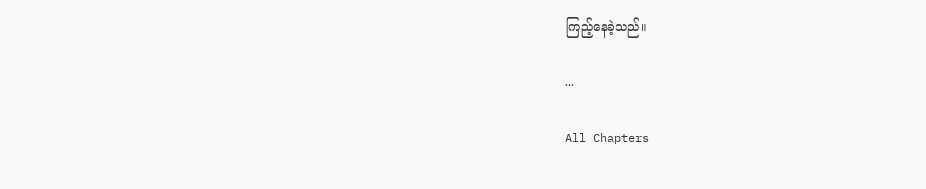ကြည့်နေခဲ့သည်။

...

All Chapters